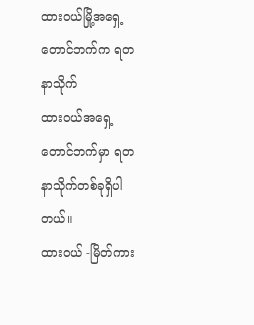ထားဝယ်မြို့အရှေ့တောင်ဘက်က ရတနာသိုက်
ထားဝယ်အရှေ့တောင်ဘက်မှာ ရတနာသိုက်တစ်ခုရှိပါတယ်။
ထားဝယ် -မြိတ်ကား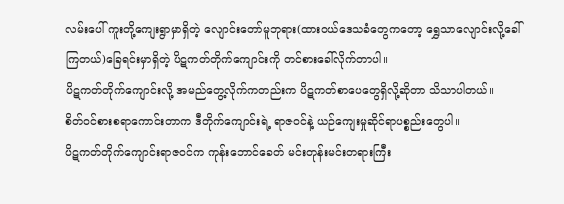လမ်းပေါ် ကူးတို့ကျေးရွာမှာရှိတဲ့ လျောင်းတော်မူဘုရား(ထားဝယ်ဒေသခံတွေကတော့ ရွှေသာလျောင်းလို့ခေါ်ကြတယ်)ခြေရင်းမှာရှိတဲ့ ပိဋကတ်တိုက်ကျောင်းကို တင်စားခေါ်လိုက်တာပါ။
ပိဋကတ်တိုက်ကျောင်းလို့ အမည်တွေ့လိုက်ကတည်းက ပိဋကတ်စာပေတွေရှိလို့ဆိုတာ သိသာပါတယ်။
စိတ်ဝင်စားစရာကောင်းတာက ဒီတိုက်ကျောင်းရဲ့ ရာဇဝင်နဲ့ ယဉ်ကျေးမှုဆိုင်ရာပစ္စည်းတွေပါ။
ပိဋကတ်တိုက်ကျောင်းရာဇဝင်က ကုန်းဘောင်ခေတ် မင်းတုန်းမင်းတရားကြီး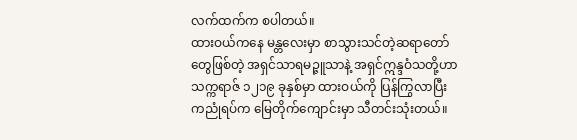လက်ထက်က စပါတယ်။
ထားဝယ်ကနေ မန္တလေးမှာ စာသွားသင်တဲ့ဆရာတော်တွေဖြစ်တဲ့ အရှင်သာရမဉ္ဇူသာနဲ့ အရှင်ဣန္ဒဝံသတို့ဟာ သက္ကရာဇ် ၁၂၁၉ ခုနှစ်မှာ ထားဝယ်ကို ပြန်ကြွလာပြီး ကညုံရပ်က မြေတိုက်ကျောင်းမှာ သီတင်းသုံးတယ်။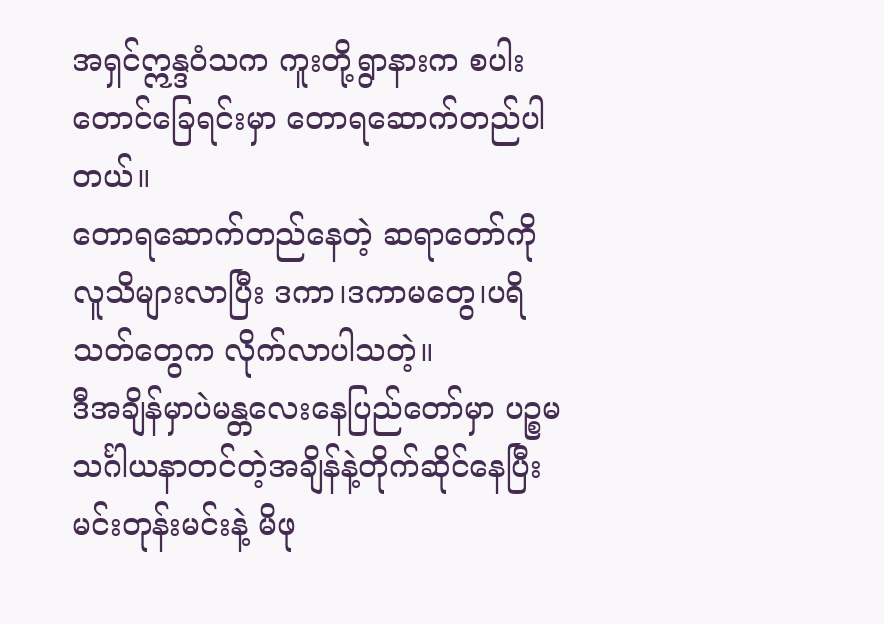အရှင်ဣန္ဒဝံသက ကူးတို့ရွာနားက စပါးတောင်ခြေရင်းမှာ တောရဆောက်တည်ပါတယ်။
တောရဆောက်တည်နေတဲ့ ဆရာတော်ကို လူသိများလာပြီး ဒကာ၊ဒကာမတွေ၊ပရိသတ်တွေက လိုက်လာပါသတဲ့။
ဒီအချိန်မှာပဲမန္တလေးနေပြည်တော်မှာ ပဉ္စမသင်္ဂါယနာတင်တဲ့အချိန်နဲ့တိုက်ဆိုင်နေပြီး မင်းတုန်းမင်းနဲ့ မိဖု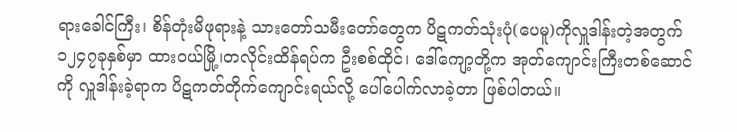ရားခေါင်ကြီး၊ စိန်တုံးမိဖုရားနဲ့ သားတော်သမီးတော်တွေက ပိဋကတ်သုံးပုံ(ပေမူ)ကိုလှူဒါန်းတဲ့အတွက် ၁၂၄၇ခုနှစ်မှာ ထားဝယ်မြို့၊တလိုင်းထိန်ရပ်က ဦးစစ်ထိုင်၊ ဒေါ်ကျော့တို့က အုတ်ကျောင်းကြီးတစ်ဆောင်ကို လှူဒါန်းခဲ့ရာက ပိဋကတ်တိုက်ကျောင်းရယ်လို့ ပေါ်ပေါက်လာခဲ့တာ ဖြစ်ပါတယ်။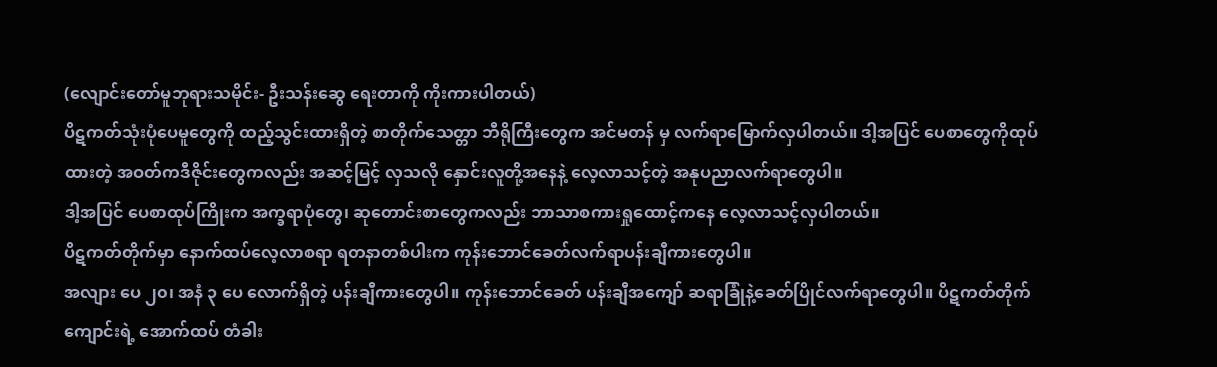(လျောင်းတော်မူဘုရားသမိုင်း- ဦးသန်းဆွေ ရေးတာကို ကိုးကားပါတယ်)
ပိဋကတ်သုံးပုံပေမူတွေကို ထည့်သွင်းထားရှိတဲ့ စာတိုက်သေတ္တာ ဘီရိုကြီးတွေက အင်မတန် မှ လက်ရာမြောက်လှပါတယ်။ ဒါ့အပြင် ပေစာတွေကိုထုပ်ထားတဲ့ အဝတ်ကဒီဇိုင်းတွေကလည်း အဆင့်မြင့် လှသလို နှောင်းလူတို့အနေနဲ့ လေ့လာသင့်တဲ့ အနုပညာလက်ရာတွေပါ။
ဒါ့အပြင် ပေစာထုပ်ကြိုးက အက္ခရာပုံတွေ၊ ဆုတောင်းစာတွေကလည်း ဘာသာစကားရှုထောင့်ကနေ လေ့လာသင့်လှပါတယ်။
ပိဋကတ်တိုက်မှာ နောက်ထပ်လေ့လာစရာ ရတနာတစ်ပါးက ကုန်းဘောင်ခေတ်လက်ရာပန်းချီကားတွေပါ။
အလျား ပေ ၂၀၊ အနံ ၃ ပေ လောက်ရှိတဲ့ ပန်းချီကားတွေပါ။ ကုန်းဘောင်ခေတ် ပန်းချီအကျော် ဆရာခြုံနဲ့ခေတ်ပြိုင်လက်ရာတွေပါ။ ပိဋကတ်တိုက်ကျောင်းရဲ့ အောက်ထပ် တံခါး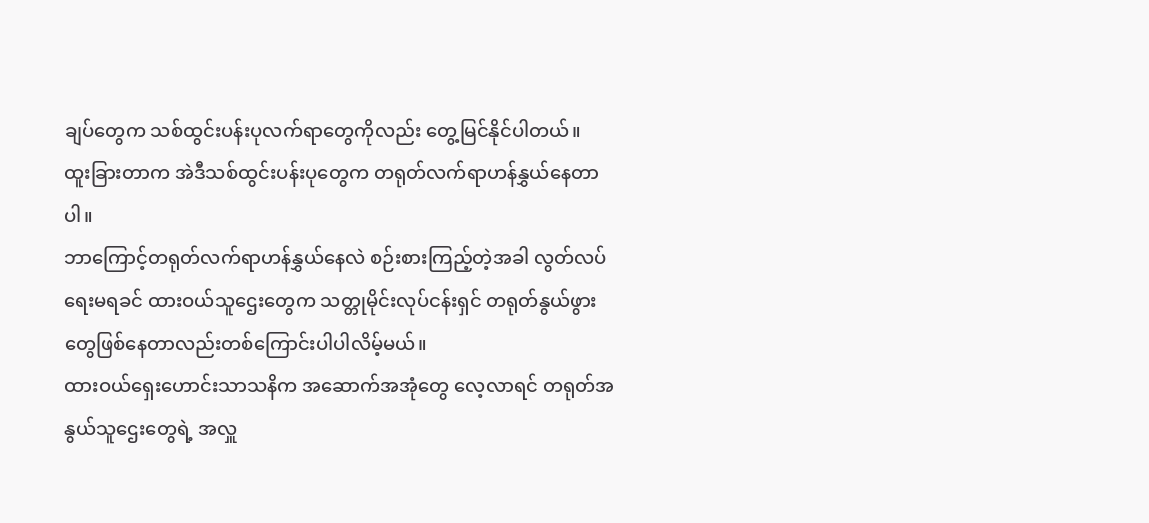ချပ်တွေက သစ်ထွင်းပန်းပုလက်ရာတွေကိုလည်း တွေ့မြင်နိုင်ပါတယ်။
ထူးခြားတာက အဲဒီသစ်ထွင်းပန်းပုတွေက တရုတ်လက်ရာဟန်နွှယ်နေတာပါ။
ဘာကြောင့်တရုတ်လက်ရာဟန်နွှယ်နေလဲ စဉ်းစားကြည့်တဲ့အခါ လွတ်လပ်ရေးမရခင် ထားဝယ်သူဌေးတွေက သတ္တုမိုင်းလုပ်ငန်းရှင် တရုတ်နွယ်ဖွားတွေဖြစ်နေတာလည်းတစ်ကြောင်းပါပါလိမ့်မယ်။
ထားဝယ်ရှေးဟောင်းသာသနိက အဆောက်အအုံတွေ လေ့လာရင် တရုတ်အနွယ်သူဌေးတွေရဲ့ အလှူ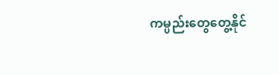ကမ္ပည်းတွေတွေ့နိုင်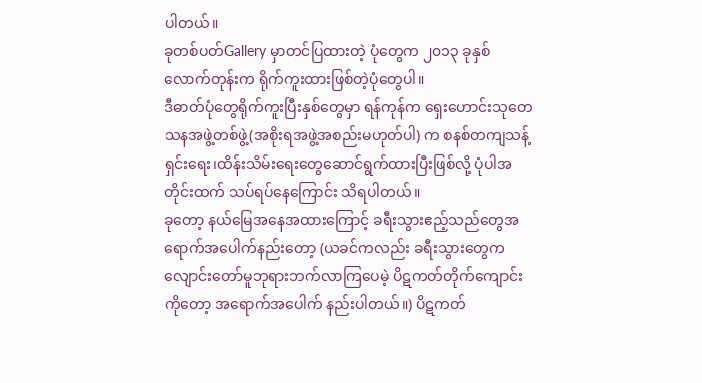ပါတယ်။
ခုတစ်ပတ်Gallery မှာတင်ပြထားတဲ့ ပုံတွေက ၂၀၁၃ ခုနှစ်လောက်တုန်းက ရိုက်ကူးထားဖြစ်တဲ့ပုံတွေပါ။
ဒီဓာတ်ပုံတွေရိုက်ကူးပြီးနှစ်တွေမှာ ရန်ကုန်က ရှေးဟောင်းသုတေသနအဖွဲ့တစ်ဖွဲ့(အစိုးရအဖွဲ့အစည်းမဟုတ်ပါ) က စနစ်တကျသန့်ရှင်းရေး၊ထိန်းသိမ်းရေးတွေဆောင်ရွက်ထားပြီးဖြစ်လို့ ပုံပါအတိုင်းထက် သပ်ရပ်နေကြောင်း သိရပါတယ်။
ခုတော့ နယ်မြေအနေအထားကြောင့် ခရီးသွားဧည့်သည်တွေအရောက်အပေါက်နည်းတော့ (ယခင်ကလည်း ခရီးသွားတွေက လျောင်းတော်မူဘုရားဘက်လာကြပေမဲ့ ပိဋကတ်တိုက်ကျောင်းကိုတော့ အရောက်အပေါက် နည်းပါတယ်။) ပိဋကတ်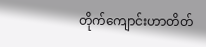တိုက်ကျောင်းဟာတိတ်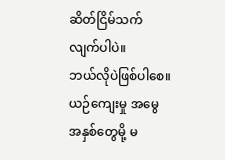ဆိတ်ငြိမ်သက်လျက်ပါပဲ။
ဘယ်လိုပဲဖြစ်ပါစေ။ ယဉ်ကျေးမှု အမွေအနှစ်တွေမို့ မ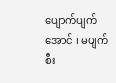ပျောက်ပျက်အောင် ၊ မပျက်စီး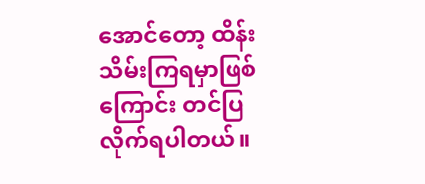အောင်တော့ ထိန်းသိမ်းကြရမှာဖြစ်ကြောင်း တင်ပြလိုက်ရပါတယ်။